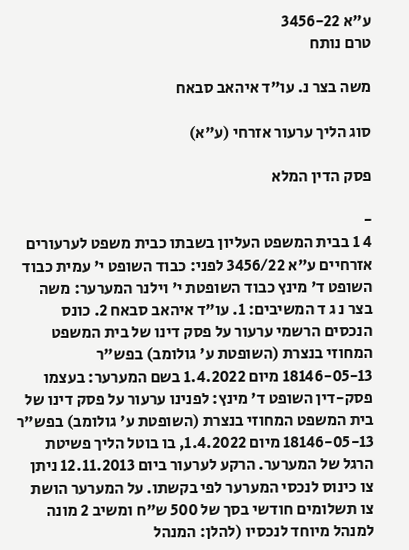ע"א 3456-22
טרם נותח

משה בצר נ. עו"ד איהאב סבאח

סוג הליך ערעור אזרחי (ע"א)

פסק הדין המלא

-
4 1 בבית המשפט העליון בשבתו כבית משפט לערעורים אזרחיים ע"א 3456/22 לפני: כבוד השופט י' עמית כבוד השופט ד' מינץ כבוד השופטת י' וילנר המערער: משה בצר נ ג ד המשיבים: 1. עו"ד איהאב סבאח 2. כונס הנכסים הרשמי ערעור על פסק דינו של בית המשפט המחוזי בנצרת (השופטת ע' גולומב) בפש"ר 18146-05-13 מיום 1.4.2022 בשם המערער: בעצמו פסק-דין השופט ד' מינץ: לפנינו ערעור על פסק דינו של בית המשפט המחוזי בנצרת (השופטת ע' גולומב) בפש"ר 18146-05-13 מיום 1.4.2022, בו בוטל הליך פשיטת הרגל של המערער. הרקע לערעור ביום 12.11.2013 ניתן צו כינוס לנכסי המערער לפי בקשתו. על המערער הושת צו תשלומים חודשי בסך של 500 ש"ח ומשיב 2 מונה למנהל מיוחד לנכסיו (להלן: המנהל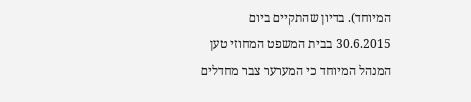המיוחד). בדיון שהתקיים ביום 30.6.2015 בבית המשפט המחוזי טען המנהל המיוחד כי המערער צבר מחדלים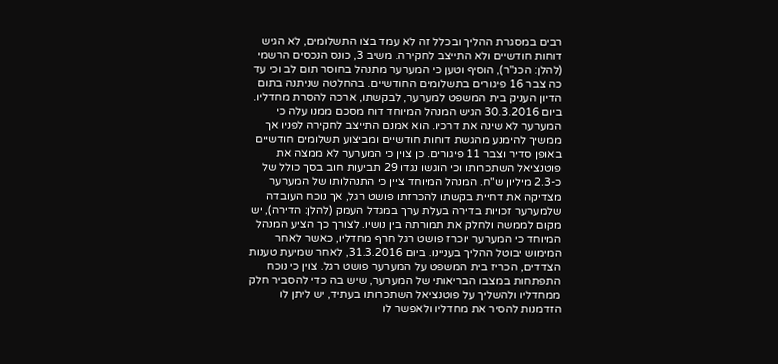רבים במסגרת ההליך ובכלל זה לא עמד בצו התשלומים, לא הגיש דוחות חודשיים ולא התייצב לחקירה. משיב 3, כונס הנכסים הרשמי (להלן: הכנ"ר), הוסיף וטען כי המערער מתנהל בחוסר תום לב וכי עד כה צבר 16 פיגורים בתשלומים החודשיים. בהחלטה שניתנה בתום הדיון העניק בית המשפט למערער, לבקשתו, ארכה להסרת מחדליו. ביום 30.3.2016 הגיש המנהל המיוחד דוח מסכם ממנו עלה כי המערער לא שינה את דרכיו. הוא אמנם התייצב לחקירה לפניו אך ממשיך להימנע מהגשת דוחות חודשיים ומביצוע תשלומים חודשיים באופן סדיר וצבר 11 פיגורים. כן צוין כי המערער לא ממצה את פוטנציאל השתכרותו וכי הוגשו נגדו 29 תביעות חוב בסך כולל של כ-2.3 מיליון ש"ח. המנהל המיוחד ציין כי התנהלותו של המערער מצדיקה את דחיית בקשתו להכרזתו פושט רגל, אך נוכח העובדה שלמערער זכויות בדירה בעלת ערך במגדל העמק (להלן: הדירה), יש מקום לממשה ולחלק את תמורתה בין נושיו. לצורך כך הציע המנהל המיוחד כי המערער יוכרז פושט רגל חרף מחדליו, כאשר לאחר המימוש יבוטל ההליך בעניינו. ביום 31.3.2016, לאחר שמיעת טענות הצדדים, הכריז בית המשפט על המערער פושט רגל. צוין כי נוכח התפתחות במצבו הבריאותי של המערער, שיש בה כדי להסביר חלק ממחדליו ולהשליך על פוטנציאל השתכרותו בעתיד, יש ליתן לו הזדמנות להסיר את מחדליו ולאפשר לו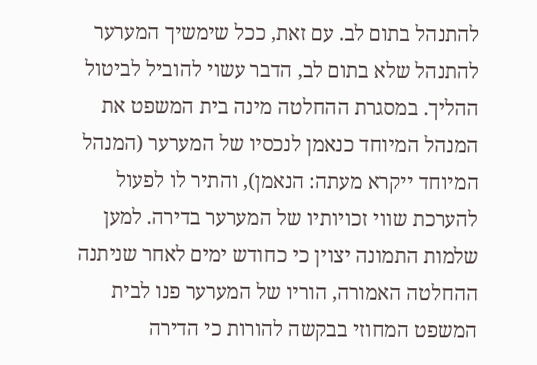להתנהל בתום לב. עם זאת, ככל שימשיך המערער להתנהל שלא בתום לב, הדבר עשוי להוביל לביטול ההליך. במסגרת ההחלטה מינה בית המשפט את המנהל המיוחד כנאמן לנכסיו של המערער (המנהל המיוחד ייקרא מעתה: הנאמן), והתיר לו לפעול להערכת שווי זכויותיו של המערער בדירה. למען שלמות התמונה יצוין כי כחודש ימים לאחר שניתנה ההחלטה האמורה, הוריו של המערער פנו לבית המשפט המחוזי בבקשה להורות כי הדירה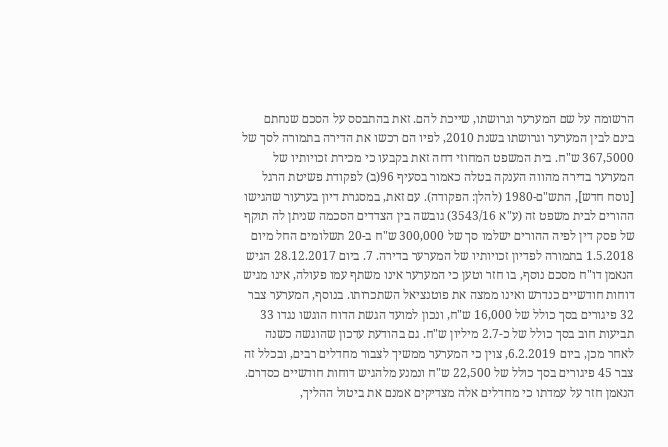הרשומה על שם המערער וגרושתו, שייכת להם. זאת בהתבסס על הסכם שנחתם בינם לבין המערער וגרושתו בשנת 2010, לפיו הם רכשו את הדירה בתמורה לסך של 367,5000 ש"ח. בית המשפט המחוזי דחה זאת בקבעו כי מכירת זכויותיו של המערער בדירה מהווה הענקה בטלה כאמור בסעיף 96(ב) לפקודת פשיטת הרגל [נוסח חדש], התש"ם-1980 (להלן: הפקודה). עם זאת, במסגרת דיון בערעור שהגישו ההורים לבית משפט זה (ע"א 3543/16) גובשה בין הצדדים הסכמה שניתן לה תוקף של פסק דין לפיה ההורים ישלמו סך של 300,000 ש"ח ב-20 תשלומים החל מיום 1.5.2018 בתמורה לפדיון זכויותיו של המערער בדירה. 7. ביום 28.12.2017 הגיש הנאמן דו"ח מסכם נוסף, בו חזר וטען כי המערער אינו משתף עמו פעולה, אינו מגיש דוחות חודשיים כנדרש ואינו ממצה את פוטנציאל השתכרותו. בנוסף, המערער צבר 32 פיגורים בסך כולל של 16,000 ש"ח, ונכון למועד הגשת הדוח הוגשו נגדו 33 תביעות חוב בסך כולל של כ-2.7 מיליון ש"ח. גם בהודעת עדכון שהוגשה כשנה לאחר מכן, ביום 6.2.2019, צוין כי המערער ממשיך לצבור מחדלים רבים, ובכלל זה צבר 45 פיגורים בסך כולל של 22,500 ש"ח ונמנע מלהגיש דוחות חודשיים כסדרם. הנאמן חזר על עמדתו כי מחדלים אלה מצדיקים אמנם את ביטול ההליך,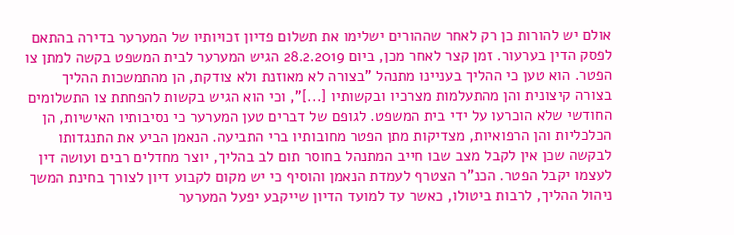אולם יש להורות כן רק לאחר שההורים ישלימו את תשלום פדיון זכויותיו של המערער בדירה בהתאם לפסק הדין בערעור. זמן קצר לאחר מכן, ביום 28.2.2019 הגיש המערער לבית המשפט בקשה למתן צו הפטר. הוא טען כי ההליך בעניינו מתנהל "בצורה לא מאוזנת ולא צודקת, הן מהתמשכות ההליך בצורה קיצונית והן מהתעלמות מצרכיו ובקשותיו [...]", וכי הוא הגיש בקשות להפחתת צו התשלומים החודשי שלא הוכרעו על ידי בית המשפט. לגופם של דברים טען המערער כי נסיבותיו האישיות, הן הכלכליות והן הרפואיות, מצדיקות מתן הפטר מחובותיו ברי התביעה. הנאמן הביע את התנגדותו לבקשה שכן אין לקבל מצב שבו חייב המתנהל בחוסר תום לב בהליך, יוצר מחדלים רבים ועושה דין לעצמו יקבל הפטר. הכנ"ר הצטרף לעמדת הנאמן והוסיף כי יש מקום לקבוע דיון לצורך בחינת המשך ניהול ההליך, לרבות ביטולו, כאשר עד למועד הדיון שייקבע יפעל המערער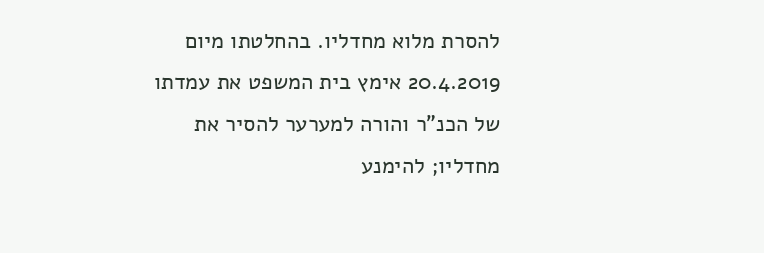להסרת מלוא מחדליו. בהחלטתו מיום 20.4.2019 אימץ בית המשפט את עמדתו של הכנ"ר והורה למערער להסיר את מחדליו; להימנע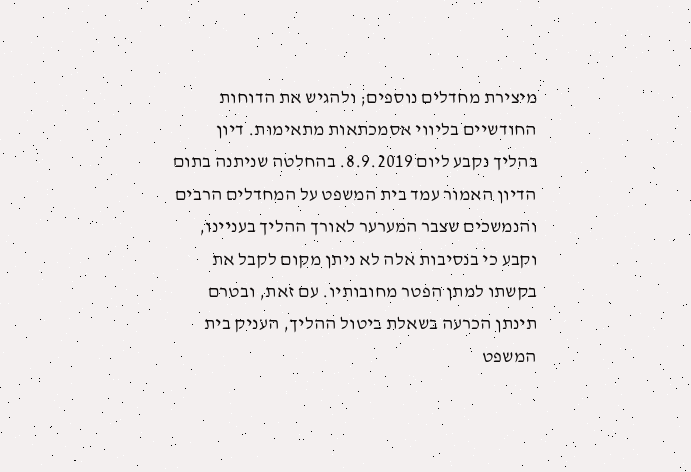מיצירת מחדלים נוספים; ולהגיש את הדוחות החודשיים בליווי אסמכתאות מתאימות. דיון בהליך נקבע ליום 8.9.2019. בהחלטה שניתנה בתום הדיון האמור עמד בית המשפט על המחדלים הרבים והנמשכים שצבר המערער לאורך ההליך בעניינו, וקבע כי בנסיבות אלה לא ניתן מקום לקבל את בקשתו למתן הפטר מחובותיו. עם זאת, ובטרם תינתן הכרעה בשאלת ביטול ההליך, העניק בית המשפט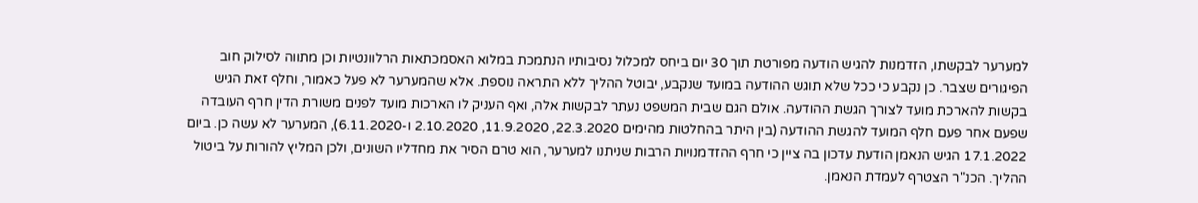למערער לבקשתו, הזדמנות להגיש הודעה מפורטת תוך 30 יום ביחס למכלול נסיבותיו הנתמכת במלוא האסמכתאות הרלוונטיות וכן מתווה לסילוק חוב הפיגורים שצבר. כן נקבע כי ככל שלא תוגש ההודעה במועד שנקבע, יבוטל ההליך ללא התראה נוספת. אלא שהמערער לא פעל כאמור, וחלף זאת הגיש בקשות להארכת מועד לצורך הגשת ההודעה. אולם הגם שבית המשפט נעתר לבקשות אלה, ואף העניק לו הארכות מועד לפנים משורת הדין חרף העובדה שפעם אחר פעם חלף המועד להגשת ההודעה (בין היתר בהחלטות מהימים 22.3.2020, 11.9.2020, 2.10.2020 ו-6.11.2020), המערער לא עשה כן. ביום 17.1.2022 הגיש הנאמן הודעת עדכון בה ציין כי חרף ההזדמנויות הרבות שניתנו למערער, הוא טרם הסיר את מחדליו השונים, ולכן המליץ להורות על ביטול ההליך. הכנ"ר הצטרף לעמדת הנאמן.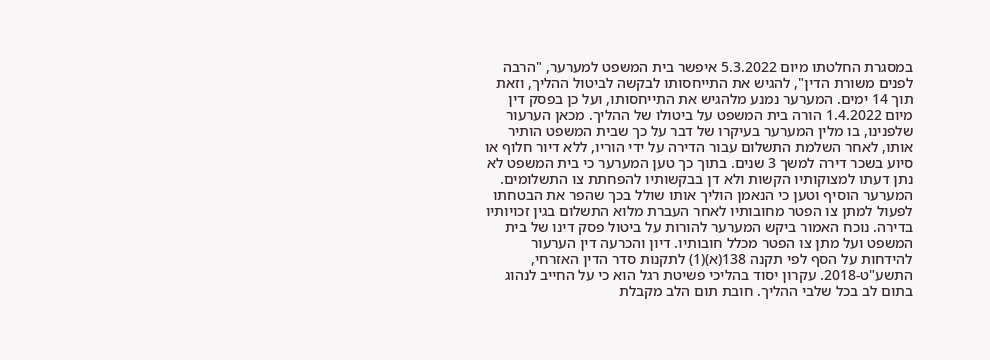במסגרת החלטתו מיום 5.3.2022 איפשר בית המשפט למערער, "הרבה לפנים משורת הדין", להגיש את התייחסותו לבקשה לביטול ההליך, וזאת תוך 14 ימים. המערער נמנע מלהגיש את התייחסותו, ועל כן בפסק דין מיום 1.4.2022 הורה בית המשפט על ביטולו של ההליך. מכאן הערעור שלפנינו, בו מלין המערער בעיקרו של דבר על כך שבית המשפט הותיר אותו, לאחר השלמת התשלום עבור הדירה על ידי הוריו, ללא דיור חלוף או סיוע בשכר דירה למשך 3 שנים. בתוך כך טען המערער כי בית המשפט לא נתן דעתו למצוקותיו הקשות ולא דן בבקשותיו להפחתת צו התשלומים. המערער הוסיף וטען כי הנאמן הוליך אותו שולל בכך שהפר את הבטחתו לפעול למתן צו הפטר מחובותיו לאחר העברת מלוא התשלום בגין זכויותיו בדירה. נוכח האמור ביקש המערער להורות על ביטול פסק דינו של בית המשפט ועל מתן צו הפטר מכלל חובותיו. דיון והכרעה דין הערעור להידחות על הסף לפי תקנה 138(א)(1) לתקנות סדר הדין האזרחי, התשע"ט-2018. עקרון יסוד בהליכי פשיטת רגל הוא כי על החייב לנהוג בתום לב בכל שלבי ההליך. חובת תום הלב מקבלת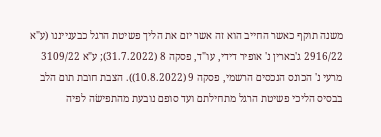משנה תוקף כאשר החייב הוא זה אשר יזם את הליך פשיטת הרגל כבענייננו (ע"א 2916/22 ג'בארין נ' אופיר דידי, עו"ד, פסקה 8 (31.7.2022); ע"א 3109/22 מרעי נ' הכונס הנכסים הרשמי, פסקה 9 (10.8.2022)). הצבת חובת תום הלב בבסיס הליכי פשיטת הרגל מתחילתם ועד סופם נובעת מהתפישׂה לפיה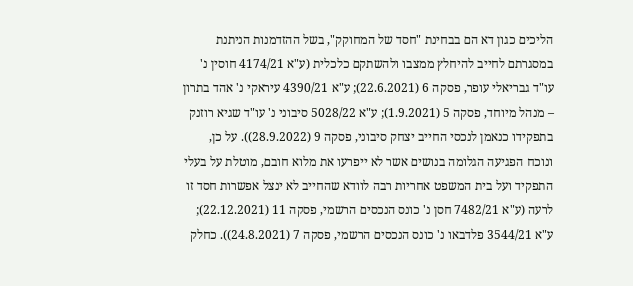הליכים כגון דא הם בבחינת "חסד של המחוקק", בשל ההזדמנות הניתנת במסגרתם לחייב להיחלץ ממצבו ולהשתקם כלכלית (ע"א 4174/21 חוסין נ' עו"ד גבריאלי עופר, פסקה 6 (22.6.2021); ע"א 4390/21 עיראקי נ' אהד בתרון – מנהל מיוחד, פסקה 5 (1.9.2021); ע"א 5028/22 סיבוני נ' עו"ד שגיא רוזנק בתפקידו כנאמן לנכסי החייב יצחק סיבוני, פסקה 9 (28.9.2022)). על כן, ונוכח הפגיעה הגלומה בנושים אשר לא ייפרעו את מלוא חובם, מוטלת על בעלי התפקיד ועל בית המשפט אחריות רבה לוודא שהחייב לא ינצל אפשרות חסד זו לרעה (ע"א 7482/21 חסן נ' כונס הנכסים הרשמי, פסקה 11 (22.12.2021); ע"א 3544/21 פלדבאו נ' כונס הנכסים הרשמי, פסקה 7 (24.8.2021)). כחלק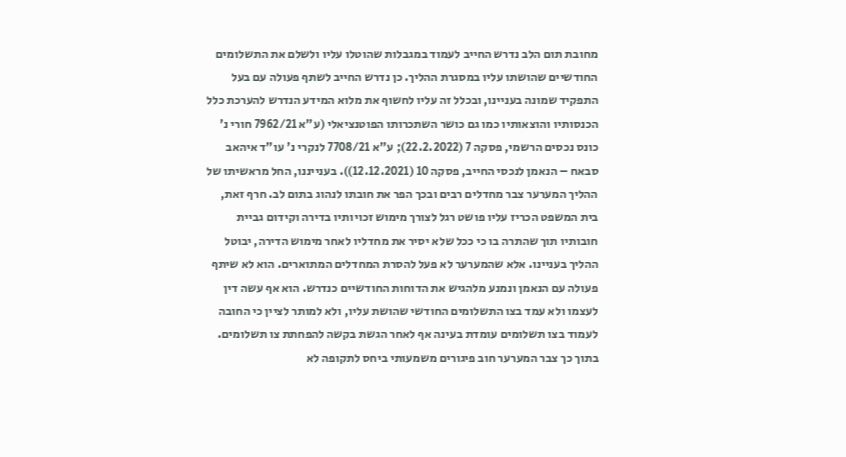מחובת תום הלב נדרש החייב לעמוד במגבלות שהוטלו עליו ולשלם את התשלומים החודשיים שהושתו עליו במסגרת ההליך. כן נדרש החייב לשתף פעולה עם בעל התפקיד שמונה בעניינו, ובכלל זה עליו לחשוף את מלוא המידע הנדרש להערכת כלל הכנסותיו והוצאותיו כמו גם כושר השתכרותו הפוטנציאלי (ע"א 7962/21 חורי נ' כונס נכסים הרשמי, פסקה 7 (22.2.2022); ע"א 7708/21 לנקרי נ' עו"ד איהאב סבאח – הנאמן לנכסי החייב, פסקה 10 (12.12.2021)). בענייננו, החל מראשיתו של ההליך המערער צבר מחדלים רבים ובכך הפר את חובתו לנהוג בתום לב. חרף זאת, בית המשפט הכריז עליו פושט רגל לצורך מימוש זכויותיו בדירה וקידום גביית חובותיו תוך שהתרה בו כי ככל שלא יסיר את מחדליו לאחר מימוש הדירה, יבוטל ההליך בעניינו. אלא שהמערער לא פעל להסרת המחדלים המתוארים. הוא לא שיתף פעולה עם הנאמן ונמנע מלהגיש את הדוחות החודשיים כנדרש. הוא אף עשה דין לעצמו ולא עמד בצו התשלומים החודשי שהושת עליו, ולא למותר לציין כי החובה לעמוד בצו תשלומים עומדת בעינה אף לאחר הגשת בקשה להפחתת צו תשלומים. בתוך כך צבר המערער חוב פיגורים משמעותי ביחס לתקופה לא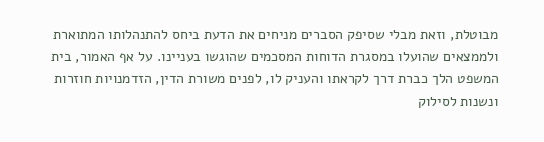מבוטלת, וזאת מבלי שסיפק הסברים מניחים את הדעת ביחס להתנהלותו המתוארת ולממצאים שהועלו במסגרת הדוחות המסכמים שהוגשו בעניינו. על אף האמור, בית המשפט הלך כברת דרך לקראתו והעניק לו, לפנים משורת הדין, הזדמנויות חוזרות ונשנות לסילוק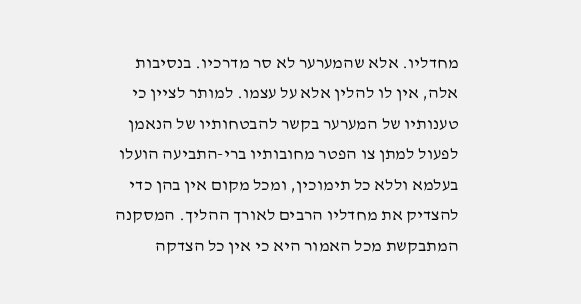מחדליו. אלא שהמערער לא סר מדרכיו. בנסיבות אלה, אין לו להלין אלא על עצמו. למותר לציין כי טענותיו של המערער בקשר להבטחותיו של הנאמן לפעול למתן צו הפטר מחובותיו ברי-התביעה הועלו בעלמא וללא כל תימוכין, ומכל מקום אין בהן כדי להצדיק את מחדליו הרבים לאורך ההליך. המסקנה המתבקשת מכל האמור היא כי אין כל הצדקה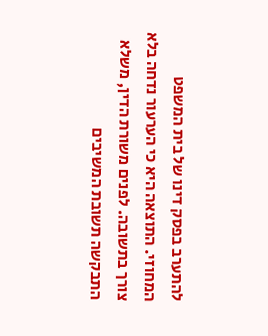להתערב בפסק דינו של בית המשפט המחוזי. התוצאה היא כי הערעור נדחה בלא צורך בתשובה. לפנים משורת הדין, משלא התבקשה תשובת המשיבים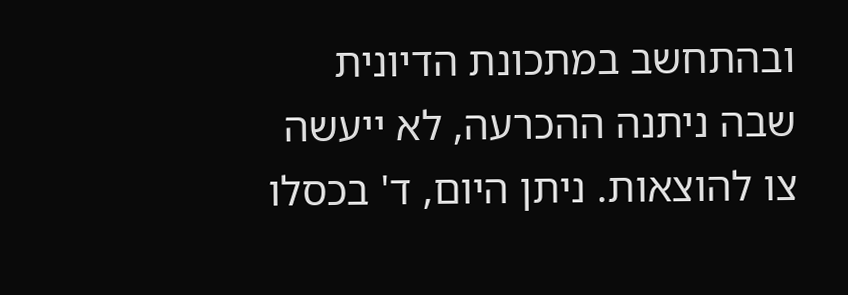ובהתחשב במתכונת הדיונית שבה ניתנה ההכרעה, לא ייעשה צו להוצאות. ניתן היום, ד' בכסלו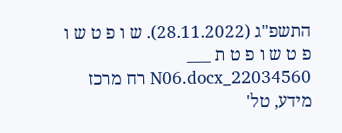התשפ"ג (28.11.2022). ש ו פ ט ש ו פ ט ש ו פ ט ת ___ 22034560_N06.docx רח מרכז מידע, טל'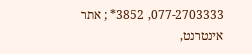077-2703333, 3852* ; אתר אינטרנט,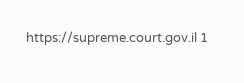https://supreme.court.gov.il 1